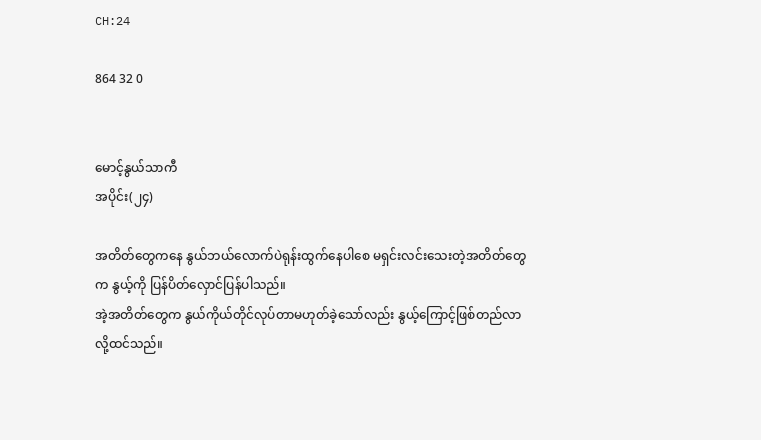CH:24

864 32 0


မောင့်နွယ်သာကီ
အပိုင်း(၂၄)

အတိတ်တွေကနေ နွယ်ဘယ်လောက်ပဲရုန်းထွက်နေပါစေ မရှင်း‌လင်းသေးတဲ့အတိတ်တွေက နွယ့်ကို ပြန်ပိတ်လှောင်ပြန်ပါသည်။
အဲ့အတိတ်တွေက နွယ်ကိုယ်တိုင်လုပ်တာမဟုတ်ခဲ့သော်လည်း နွယ့်ကြောင့်ဖြစ်တည်လာလို့ထင်သည်။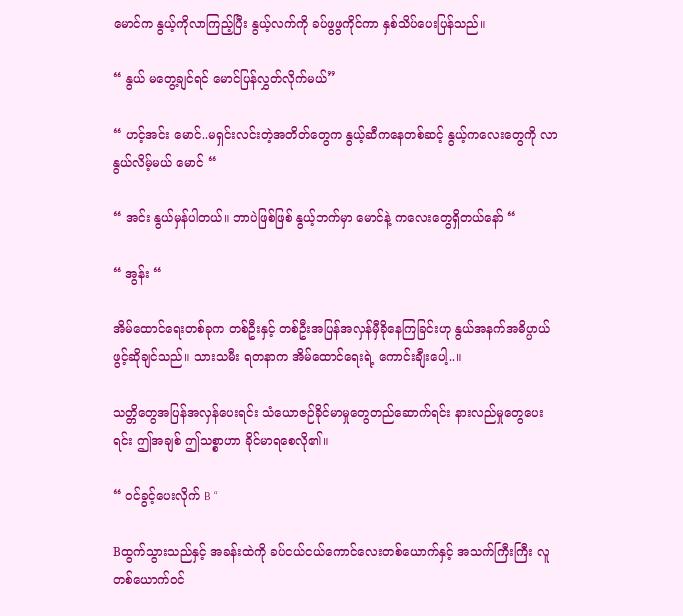မောင်က နွယ့်ကိုလာကြည့်ပြီး နွယ့်လက်ကို ခပ်ဖွဖွကိုင်ကာ နှစ်သိပ်ပေးပြန်သည်။

“ နွယ် မတွေ့ချင်ရင် မောင်ပြန်လွှတ်လိုက်မယ်”

“ ဟင့်အင်း မောင်..မရှင်းလင်းတဲ့အတိတ်တွေက ‌နွယ့်ဆီကနေတစ်ဆင့် နွယ့်ကလေးတွေကို လာနွယ်လိမ့်မယ် မောင် “

“ အင်း နွယ်မှန်ပါတယ်။ ဘာပဲဖြစ်ဖြစ် နွယ့်ဘက်မှာ မောင်နဲ့ ကလေးတွေရှိ‌တယ်နော် “

“ အွန်း “

အိမ်ထောင်ရေးတစ်ခုက တစ်ဦးနှင့် တစ်ဦးအပြန်အလှန်မှီခိုနေကြခြင်းဟု နွယ်အနက်အဓိပ္ပာယ်ဖွင့်ဆိုချင်သည်။ သားသမီး ရတနာက အိမ်ထောင်ရေးရဲ့ ကောင်းချီးပေါ့..။

သတ္တိတွေအပြန်အလှန်ပေးရင်း သံယောဇဉ်ခိုင်မာမှုတွေတည်ဆောက်ရင်း နားလည်မှုတွေပေးရင်း ဤအချစ် ဤသစ္စာဟာ ခိုင်မာရစေလို၏။

“ ဝင်ခွင့်ပေးလိုက် B “

Bထွက်သွားသည်နှင့် အခန်းထဲကို ခပ်ငယ်ငယ်ကောင်လေးတစ်ယောက်နှင့် အသက်ကြီးကြီး လူတစ်ယောက်ဝင်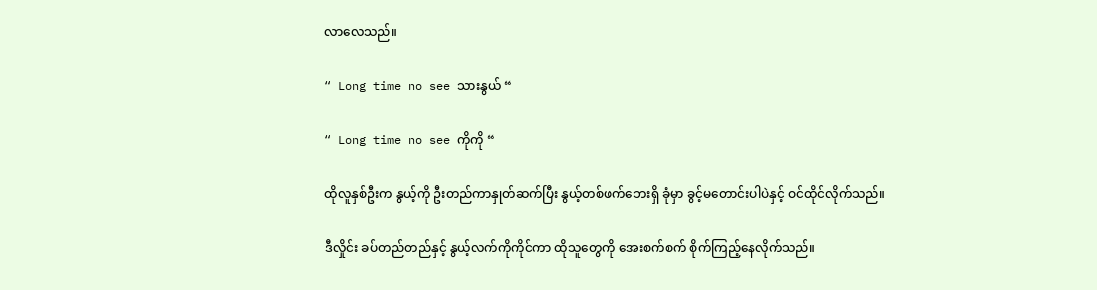လာလေသည်။

“ Long time no see သားနွယ် “

“ Long time no see ကိုကို “

ထိုလူနှစ်ဦးက နွယ့်ကို ဦးတည်ကာနှုတ်ဆက်ပြီး နွယ့်တစ်ဖက်ဘေးရှိ ခုံမှာ ခွင့်မတောင်းပါပဲနှင့် ဝင်ထိုင်လိုက်သည်။

ဒီလှိုင်း ခပ်တည်တည်နှင့် နွယ့်လက်ကိုကိုင်ကာ ထိုသူတွေကို အေးစက်စက် စိုက်ကြည့်နေလိုက်သည်။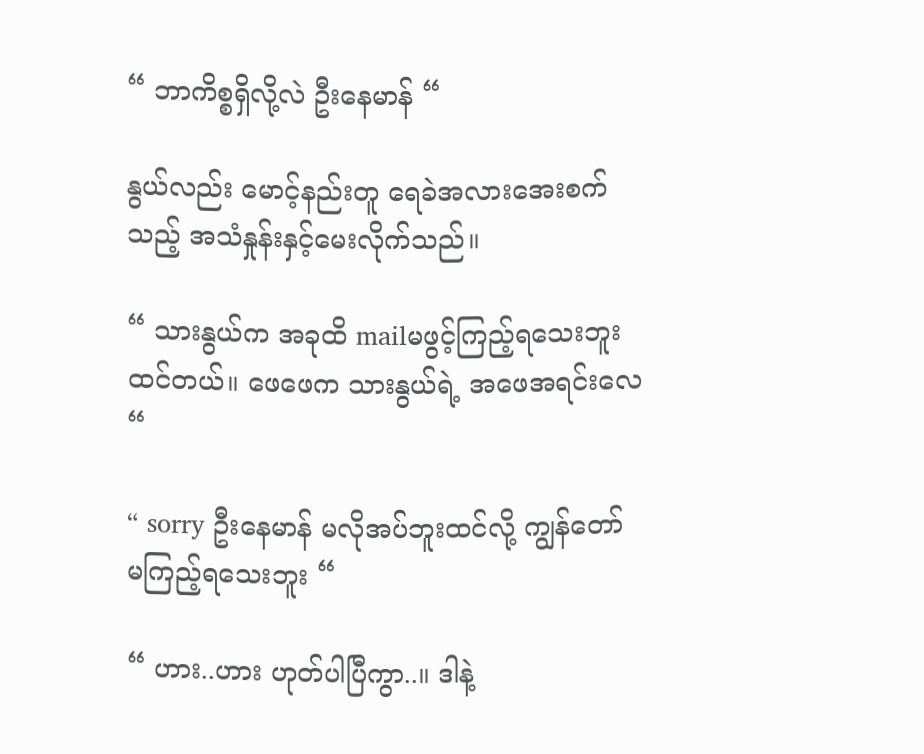“ ဘာကိစ္စရှိလို့လဲ ဦးနေမာန် “

နွယ်လည်း မောင့်နည်းတူ ရေခဲအလားအေးစက်သည့် အသံနှုန်းနှင့်မေးလိုက်သည်။

“ သားနွယ်က အခုထိ mailမဖွင့်ကြည့်ရသေးဘူးထင်တယ်။ ဖေဖေက သားနွယ်ရဲ့ အဖေအရင်းလေ “

“ sorry ဦးနေမာန် မလိုအပ်ဘူးထင်လို့ ကျွန်တော်မကြည့်ရသေးဘူး “

“ ဟား..ဟား ဟုတ်ပါပြီကွာ..။ ဒါနဲ့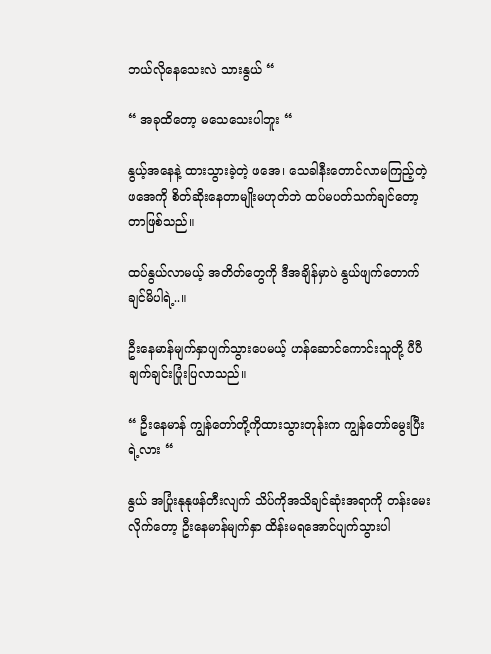ဘယ်လိုနေသေးလဲ သားနွယ် “

“ အခုထိတော့ မသေသေးပါဘူး “

နွယ့်အနေနဲ့ ထားသွားခဲ့တဲ့ ဖအေ၊ သေခါနီးတောင်လာမကြည့်တဲ့ ဖအေကို စိတ်ဆိုးနေတာမျိုးမဟုတ်ဘဲ ထပ်မပတ်သက်ချင်တော့တာဖြစ်သည်။

ထပ်နွယ်လာမယ့် အတိတ်တွေကို ဒီအချိန်မှာပဲ နွယ်ဖျက်တောက်ချင်မိပါရဲ့..။

ဦးနေမာန်မျက်နှာပျက်သွားပေမယ့် ဟန်ဆောင်ကောင်းသူ‌တို့ ပီပီ ချက်ချင်းပြုံးပြလာသည်။

“ ဦးနေမာန် ကျွန်တော်တို့ကိုထားသွားတုန်းက ကျွန်တော်မွေးပြီးရဲ့လား “

နွယ် အပြုံးနုနုဖန်တီးလျက် သိပ်ကိုအသိချင်ဆုံးအရာကို တန်းမေးလိုက်တော့ ဦးနေမာန်မျက်နှာ ထိန်းမရအောင်ပျက်သွားပါ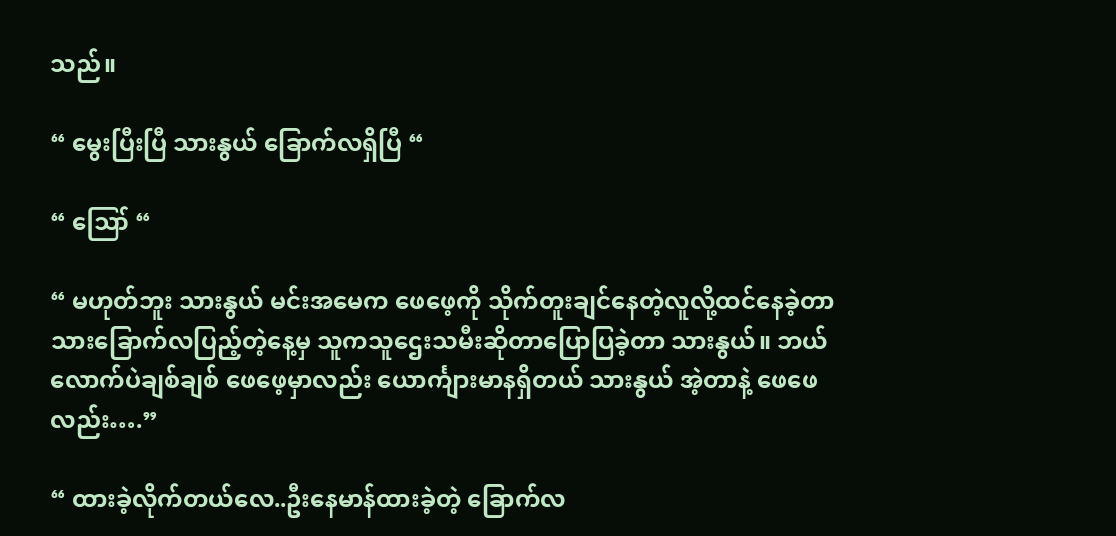သည်။

“ မွေးပြီးပြီ သားနွယ် ခြောက်လရှိပြီ “

“ ဪ “

“ မဟုတ်ဘူး သားနွယ် မင်းအမေက ဖေဖေ့ကို သိုက်တူးချင်နေတဲ့လူလို့ထင်နေခဲ့တာ သားခြောက်လပြည့်တဲ့နေ့မှ သူကသူဌေးသမီးဆိုတာပြောပြခဲ့တာ သားနွယ်။ ဘယ်လောက်ပဲချစ်ချစ် ဖေဖေ့မှာလည်း ယောင်္ကျားမာနရှိတယ် သားနွယ် အဲ့တာနဲ့ ဖေဖေလည်း….”

“ ထားခဲ့လိုက်တယ်လေ..ဦးနေမာန်ထားခဲ့တဲ့ ခြောက်လ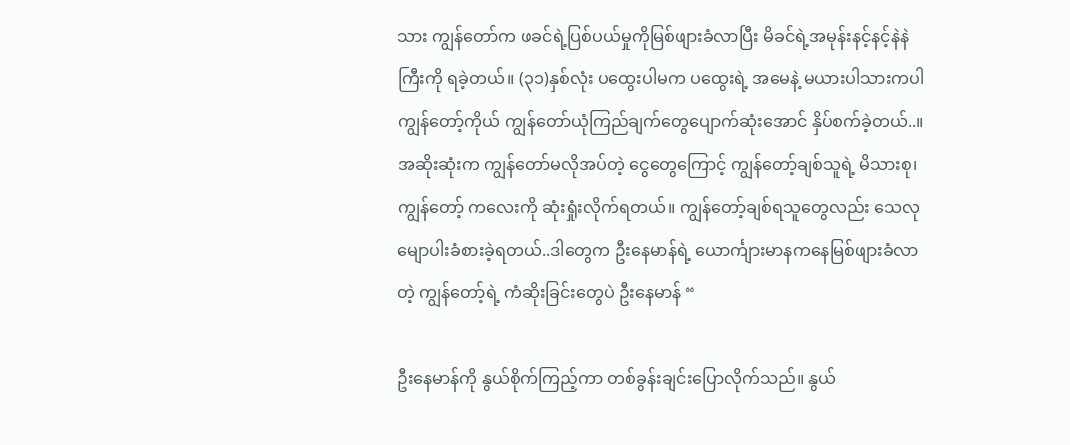သား ကျွန်တော်က ‌ဖခင်ရဲ့ပြစ်ပယ်မှုကိုမြစ်ဖျားခံလာပြီး မိခင်ရဲ့အမုန်းနင့်နင့်နဲနဲကြီးကို ရခဲ့တယ်။ (၃၁)နှစ်လုံး ပထွေးပါမက ပထွေးရဲ့ အမေနဲ့ မယားပါသားကပါ ကျွန်တော့်ကိုယ် ကျွန်တော်ယုံကြည်ချက်တွေပျောက်ဆုံးအောင် နှိပ်စက်ခဲ့တယ်..။ အဆိုးဆုံးက ကျွန်တော်မလိုအပ်တဲ့ ငွေတွေကြောင့် ကျွန်တော့်ချစ်သူရဲ့ မိသားစု၊ကျွန်တော့် ကလေးကို ဆုံးရှုံးလိုက်ရတယ်။ ကျွန်တော့်ချစ်ရသူတွေလည်း သေလုမျောပါးခံစားခဲ့ရတယ်..ဒါတွေက ဦးနေမာန်ရဲ့ ယောင်္ကျားမာနကနေမြစ်ဖျားခံလာတဲ့ ကျွန်တော့်ရဲ့ ကံဆိုးခြင်းတွေပဲ ဦးနေမာန် “

ဦးနေမာန်ကို နွယ်စိုက်ကြည့်ကာ တစ်ခွန်းချင်းပြောလိုက်သည်။ နွယ်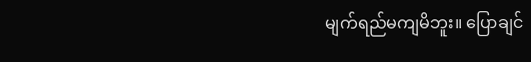မျက်ရည်မကျမိဘူး။ ပြောချင်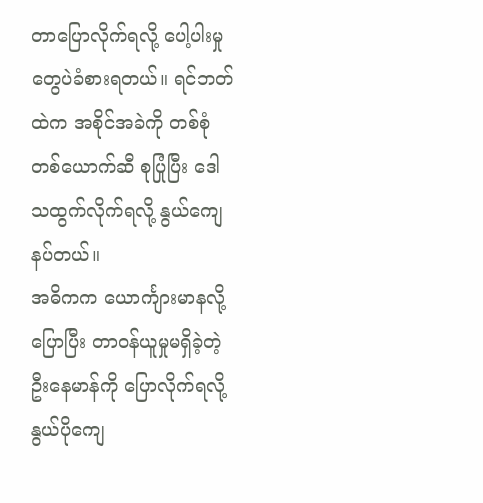တာပြောလိုက်ရလို့ ပေါ့ပါးမှုတွေပဲခံစားရတယ်။ ရင်ဘတ်ထဲက အစိုင်အခဲကို တစ်စုံတစ်ယောက်ဆီ စုပြုံပြီး ဒေါသထွက်လိုက်ရလို့ နွယ်ကျေနပ်တယ်။
အဓိကက ယောင်္ကျားမာနလို့ပြောပြီး တာဝန်ယူမှုမရှိခဲ့တဲ့ ဦး‌နေမာန်ကို ပြောလိုက်ရလို့ နွယ်ပိုကျေ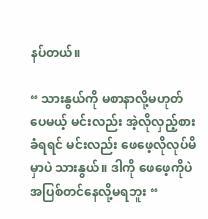နပ်တယ်။

“ သားနွယ်ကို မစာနာလို့မဟုတ်ပေမယ့် မင်းလည်း အဲ့လိုလှည့်စားခံရရင် မင်းလည်း ဖေဖေ့လိုလုပ်မိမှာပဲ သားနွယ်။ ဒါကို ဖေဖေ့ကိုပဲ အပြစ်တင်နေလို့မရဘူး “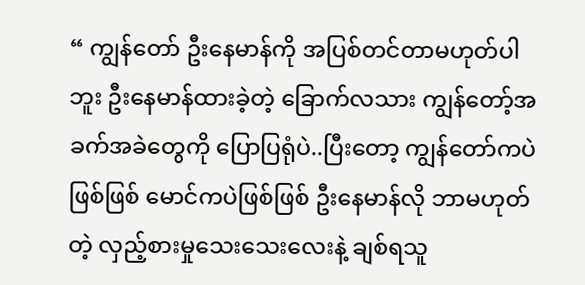“ ကျွန်တော် ဦးနေမာန်ကို အပြစ်တင်တာမဟုတ်ပါဘူး ဦးနေမာန်ထားခဲ့တဲ့ ခြောက်လသား ကျွန်တော့်အခက်အခဲတွေကို ပြောပြရုံပဲ..ပြီးတော့ ကျွန်တော်ကပဲဖြစ်ဖြစ် မောင်ကပဲဖြစ်ဖြစ် ဦးနေမာန်လို ဘာမဟုတ်တဲ့ လှည့်စားမှုသေးသေးလေးနဲ့ ချစ်ရသူ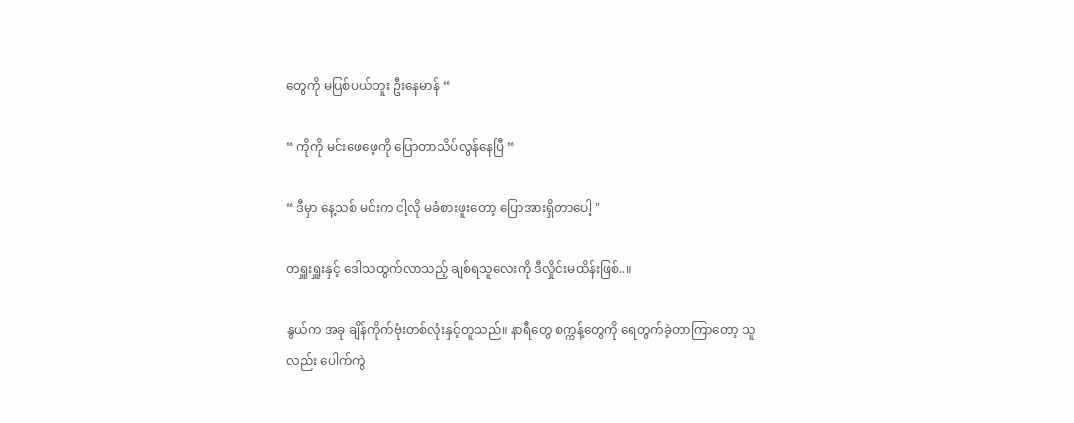တွေကို မပြစ်ပယ်ဘူး ဦးနေမာန် “

“ ကိုကို မင်းဖေဖေ့ကို ပြောတာသိပ်လွန်နေပြီ “

“ ဒီမှာ နေ့သစ် မင်းက ငါ့လို မခံစားဖူးတော့ ပြောအားရှိတာပေါ့ "

တရှူးရှူးနှင့် ဒေါသထွက်လာသည့် ချစ်ရသူလေးကို ဒီလှိုင်းမထိန်းဖြစ်..။

နွယ်က အခု ချိန်ကိုက်ဗုံးတစ်လုံးနှင့်တူသည်။ နာရီတွေ စက္ကန့်တွေကို ရေတွက်ခဲ့တာကြာတော့ သူလည်း ပေါက်ကွဲ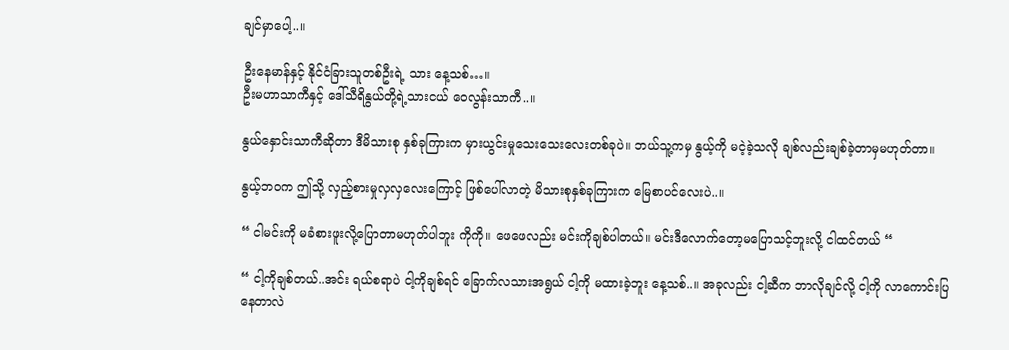ချင်မှာပေါ့..။

ဦးနေမာန်နှင့် နိုင်ငံခြားသူတစ်ဦးရဲ့ သား နေ့သစ်…။
ဦးမဟာသာကီနှင့် ဒေါ်သီရိနွယ်တို့ရဲ့သားငယ် ဝေလွန်းသာကီ..။

နွယ်နှောင်းသာကီဆိုတာ ဒီမိသားစု နှစ်ခုကြားက မှားယွင်းမှုသေးသေးလေးတစ်ခုပဲ။ ဘယ်သူ့ကမှ နွယ့်ကို မငဲ့ခဲ့သလို ချစ်လည်းချစ်ခဲ့တာမှမဟုတ်တာ။

နွယ့်ဘဝက ဤသို့ လှည့်စားမှုလှလှလေးကြောင့် ဖြစ်ပေါ်လာတဲ့ မိသားစုနှစ်ခုကြားက မြေစာပင်လေးပဲ..။

“ ငါမင်းကို မခံစားဖူးလို့ပြောတာမဟုတ်ပါဘူး ကိုကို။ ဖေဖေလည်း မင်းကိုချစ်ပါတယ်။ မင်း‌ဒီလောက်တော့မပြောသင့်ဘူးလို့ ငါထင်တယ် “

“ ငါ့ကိုချစ်တယ်..အင်း ရယ်စရာပဲ ငါ့ကိုချစ်ရင် ခြောက်လသားအရွယ် ငါ့ကို မထားခဲ့ဘူး နေ့သစ်..။ အခုလည်း ငါ့ဆီက ဘာလိုချင်လို့ ငါ့ကို လာကောင်းပြနေတာလဲ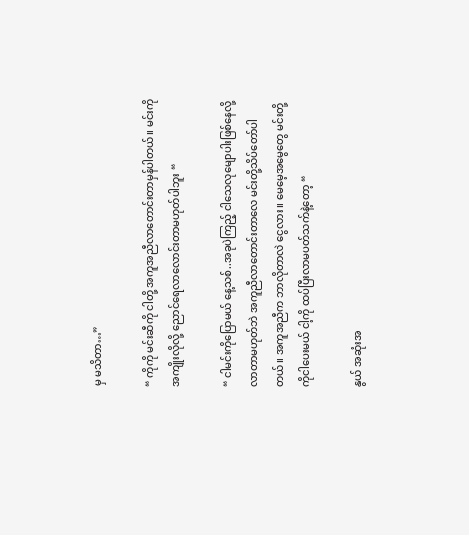မှ မသိတာ…”

“ ကိုကို မင်းဆီကို ငါတို့ အကူအညီလာတောင်းတာမှန်ပါတယ်။ မင်းကိုအကျိုးလိုလို့ ညောင်ရေလာလောင်းတာမဟုတ်ပါဘူး “

“ ငါမင်းကိုပြောမယ် နေ့သစ်..အခုပဲကြည့် ငါသေလုမျောပါးဖြစ်နေလို့ လာတာမဟုတ်ဘဲ အကူညီလာတောင်းတာလေ မင်းတို့သိပ်တော်ပါတယ်။ အကူအညီက ဘာလိုတာလဲ ငွေလား။ မေမေ့အမွေတွေ မင်းတို့ကိုငါပေးမယ် ငါ့ကို ထပ်ပြီးလာမပတ်သက်နဲ့တော့ “

နွယ် အဆုံးအ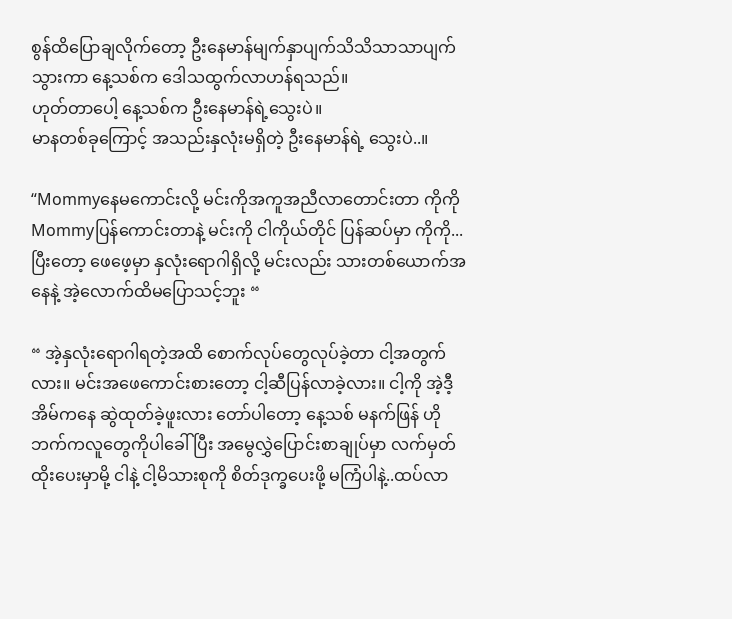စွန်ထိပြောချလိုက်တော့ ဦးနေမာန်မျက်နှာပျက်သိသိသာသာပျက်သွားကာ နေ့သစ်က ဒေါသထွက်လာဟန်ရသည်။
ဟုတ်တာပေါ့ နေ့သစ်က ဦးနေမာန်ရဲ့သွေးပဲ။
မာနတစ်ခုကြောင့် အသည်းနှလုံးမရှိတဲ့ ဦးနေမာန်ရဲ့ သွေးပဲ..။

“Mommyနေမကောင်းလို့ မင်းကိုအကူအညီလာတောင်းတာ ကိုကို Mommyပြန်ကောင်းတာနဲ့ မင်းကို ငါကိုယ်တိုင် ပြန်ဆပ်မှာ ကိုကို...ပြီးတော့ ဖေဖေ့မှာ နှလုံးရောဂါရှိလို့ မင်းလည်း သားတစ်ယောက်အနေနဲ့ အဲ့လောက်ထိမပြောသင့်ဘူး “

“ အဲ့နှလုံးရောဂါရတဲ့အထိ စောက်လုပ်တွေလုပ်ခဲ့တာ ငါ့အတွက်လား။ မင်းအဖေကောင်းစားတော့ ငါ့ဆီပြန်လာခဲ့လား။ ငါ့ကို အဲ့ဒီ့အိမ်ကနေ ဆွဲထုတ်ခဲ့ဖူးလား တော်ပါတော့ နေ့သစ် မနက်ဖြန် ဟိုဘက်ကလူတွေကိုပါခေါ် ပြီး အမွေလွှဲ‌ပြောင်းစာချုပ်မှာ လက်မှတ်ထိုးပေးမှာမို့ ငါနဲ့ ငါ့မိသားစုကို စိတ်ဒုက္ခပေးဖို့ မကြံပါနဲ့..ထပ်လာ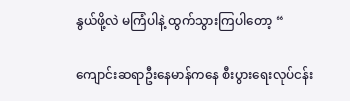နွယ်ဖို့လဲ မကြံပါနဲ့ ထွက်သွားကြပါတော့ “

ကျောင်းဆရာဦးနေမာန်ကနေ စီးပွားရေးလုပ်ငန်း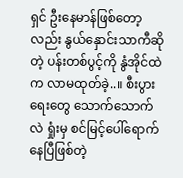ရှင် ဦးနေမာန်ဖြစ်တော့လည်း နွယ်နှောင်းသာကီဆိုတဲ့ ပန်းတစ်ပွင့်ကို နွံအိုင်ထဲက လာမထုတ်ခဲ့..။ စီးပွားရေးတွေ သောက်သောက်လဲ ရှုံးမှ စင်မြင့်ပေါ်ရောက်နေပြီဖြစ်တဲ့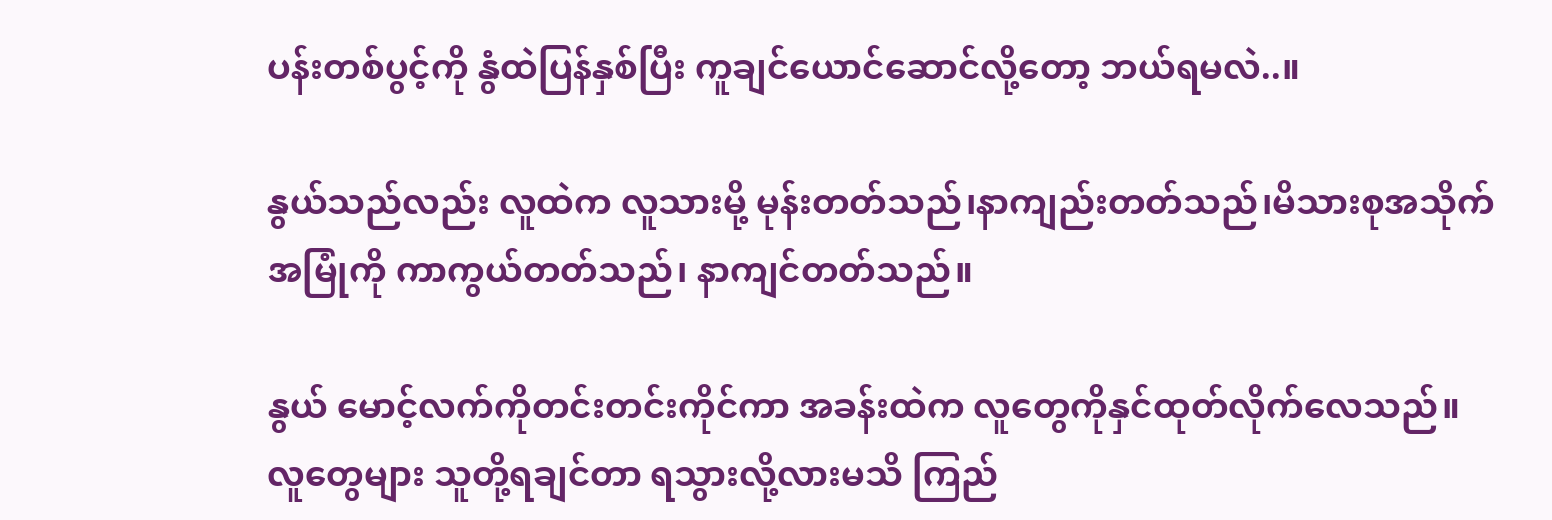ပန်းတစ်ပွင့်ကို နွံထဲပြန်နှစ်ပြီး ကူချင်ယောင်ဆောင်လို့တော့ ဘယ်ရမလဲ..။

နွယ်သည်လည်း လူထဲက လူသားမို့ မုန်းတတ်သည်၊နာကျည်းတတ်သည်၊မိသားစုအသိုက်အမြုံကို ကာကွယ်တတ်သည်၊ နာကျင်တတ်သည်။

နွယ် မောင့်လက်ကိုတင်းတင်းကိုင်ကာ အခန်းထဲက လူတွေကိုနှင်ထုတ်လိုက်လေသည်။
လူတွေများ သူတို့ရချင်တာ ရသွားလို့လားမသိ ကြည်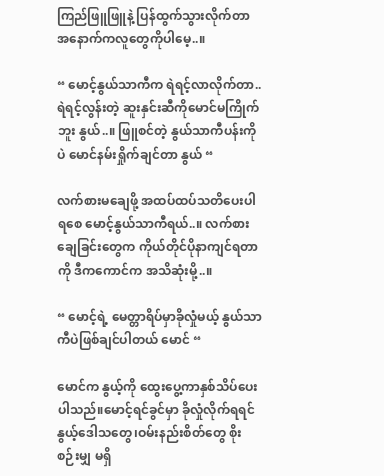ကြည်ဖြူဖြူနဲ့ ပြန်ထွက်သွားလိုက်တာ အနောက်ကလူတွေကိုပါမေ့..။

“ မောင့်နွယ်သာကီက ရဲရင့်လာလိုက်တာ..ရဲရင့်လွန်းတဲ့ ဆူးနှင်းဆီကိုမောင်မကြိုက်ဘူး နွယ်..။ ဖြူစင်တဲ့ နွယ်သာကီပန်းကိုပဲ မောင်နမ်းရှိုက်ချင်တာ နွယ် “

လက်စားမချေဖို့ အထပ်ထပ်သတိပေးပါရစေ မောင့်နွယ်သာကီရယ်..။ လက်စားချေခြင်းတွေက ကိုယ်တိုင်ပိုနာကျင်ရတာကို ဒီကကောင်က အသိဆုံးမို့..။

“ မောင့်ရဲ့ မေတ္တာရိပ်မှာခိုလှုံမယ့် နွယ်သာကီပဲဖြစ်ချင်ပါတယ် မောင် “

မောင်က နွယ့်ကို‌ ထွေးပွေ့ကာနှစ်သိပ်‌ပေးပါသည်။မောင့်ရင်ခွင်မှာ ခိုလှုံလိုက်ရရင် နွယ့်ဒေါသတွေ၊ဝမ်းနည်းစိတ်တွေ စိုးစဉ်းမျှ မရှိ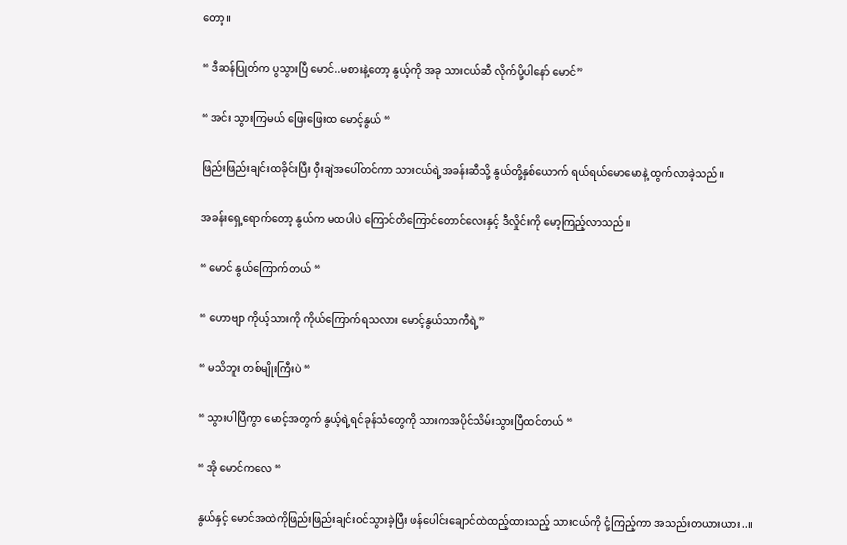တော့။

“ ဒီဆန်ပြုတ်က ပွသွားပြီ မောင်..မစားနဲ့တော့ နွယ့်ကို အခု သားငယ်ဆီ လိုက်ပို့ပါနော် မောင်”

“ အင်း သွားကြမယ် ဖြေးဖြေးထ မောင့်နွယ် “

ဖြည်းဖြည်းချင်းထခိုင်းပြီး ဝှီးချဲအပေါ်တင်ကာ သားငယ်ရဲ့အခန်းဆီသို့ နွယ်တို့နှစ်ယောက် ရယ်ရယ်မောမောနဲ့ ထွက်လာခဲ့သည်။

အခန်းရှေ့ရောက်တော့ ‌နွယ်က မထပါပဲ ကြောင်တိကြောင်တောင်လေးနှင့် ဒီလှိုင်းကို မော့ကြည့်လာသည်။

“ မောင် နွယ်ကြောက်တယ် “

“ ဟောဗျာ ကိုယ့်သားကို ကိုယ်ကြောက်ရသလား‌ မောင့်နွယ်သာကီရဲ့”

“ မသိဘူး တစ်မျိုးကြီးပဲ “

“ သွားပါပြီကွာ မောင့်အတွက် နွယ့်ရဲ့ရင်ခုန်သံတွေကို သားကအပိုင်သိမ်းသွားပြီထင်တယ် “

“ အို မောင်ကလေ “

နွယ်နှင့် မောင်အထဲကိုဖြည်းဖြည်းချင်းဝင်သွားခဲ့ပြီး ဖန်ပေါင်း‌ချောင်ထဲထည့်ထားသည့် သားငယ်ကို ငုံ့ကြည့်ကာ အသည်းတယားယား..။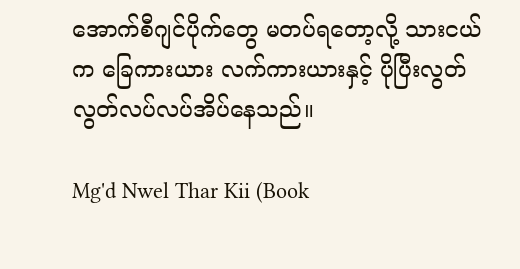အောက်စီဂျင်ပိုက်တွေ မတပ်ရတော့လို့ သားငယ်က ခြေကားယား လက်ကားယားနှင့် ပိုပြီးလွတ်လွတ်လပ်လပ်အိပ်နေသည်။

Mg'd Nwel Thar Kii (Book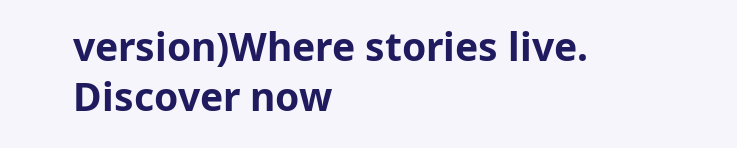version)Where stories live. Discover now